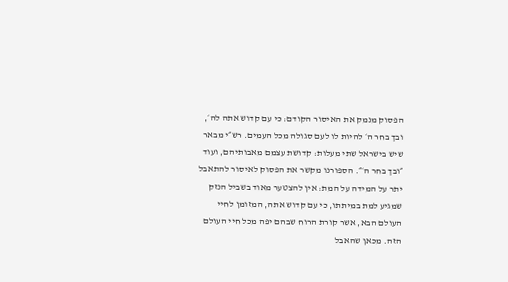הפסוק מנמק את האיסור הקודם: כי עם קדוש אתה לה׳, ובך בחר ה׳ להיות לו לעם סגולה מכל העמים. רש״י מבאר שיש בישראל שתי מעלות: קדושת עצמם מאבותיהם, ועוד ״ובך בחר ה׳״. הספורנו מקשר את הפסוק לאיסור להתאבל יתר על המידה על המת: אין להצטער מאוד בשביל הנזק שמגיע למת במיתתו, כי עם קדוש אתה, המזומן לחיי העולם הבא, אשר קורת הרוח שבהם יפה מכל חיי העולם הזה. מכאן שהאבל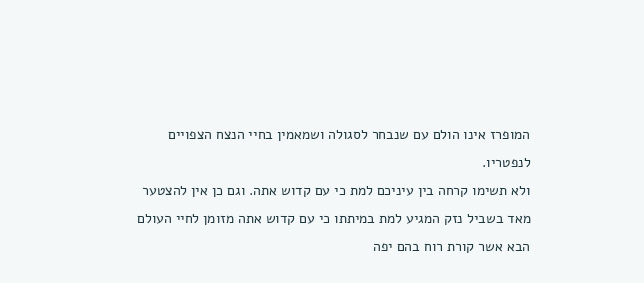המופרז אינו הולם עם שנבחר לסגולה ושמאמין בחיי הנצח הצפויים לנפטריו.
ולא תשימו קרחה בין עיניכם למת כי עם קדוש אתה. וגם כן אין להצטער מאד בשביל נזק המגיע למת במיתתו כי עם קדוש אתה מזומן לחיי העולם הבא אשר קורת רוח בהם יפה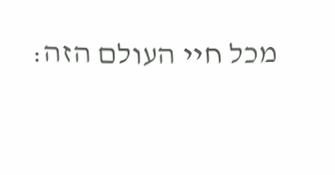מכל חיי העולם הזה: